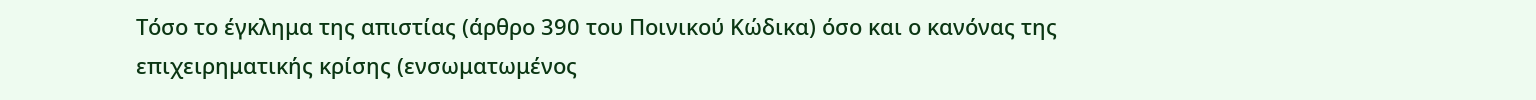Τόσο το έγκλημα της απιστίας (άρθρο 390 του Ποινικού Κώδικα) όσο και ο κανόνας της επιχειρηματικής κρίσης (ενσωματωμένος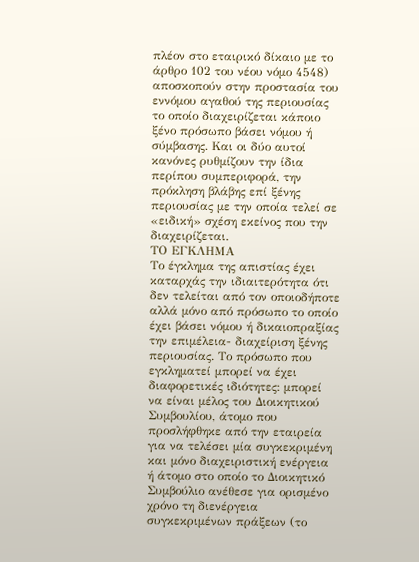πλέον στο εταιρικό δίκαιο με το άρθρο 102 του νέου νόμο 4548) αποσκοπούν στην προστασία του εννόμου αγαθού της περιουσίας το οποίο διαχειρίζεται κάποιο ξένο πρόσωπο βάσει νόμου ή σύμβασης. Και οι δύο αυτοί κανόνες ρυθμίζουν την ίδια περίπου συμπεριφορά, την πρόκληση βλάβης επί ξένης περιουσίας με την οποία τελεί σε «ειδική» σχέση εκείνος που την διαχειρίζεται.
ΤΟ ΕΓΚΛΗΜΑ
Το έγκλημα της απιστίας έχει καταρχάς την ιδιαιτερότητα ότι δεν τελείται από τον οποιοδήποτε αλλά μόνο από πρόσωπο το οποίο έχει βάσει νόμου ή δικαιοπραξίας την επιμέλεια- διαχείριση ξένης περιουσίας. Το πρόσωπο που εγκληματεί μπορεί να έχει διαφορετικές ιδιότητες: μπορεί να είναι μέλος του Διοικητικού Συμβουλίου, άτομο που προσλήφθηκε από την εταιρεία για να τελέσει μία συγκεκριμένη και μόνο διαχειριστική ενέργεια ή άτομο στο οποίο το Διοικητικό Συμβούλιο ανέθεσε για ορισμένο χρόνο τη διενέργεια συγκεκριμένων πράξεων (το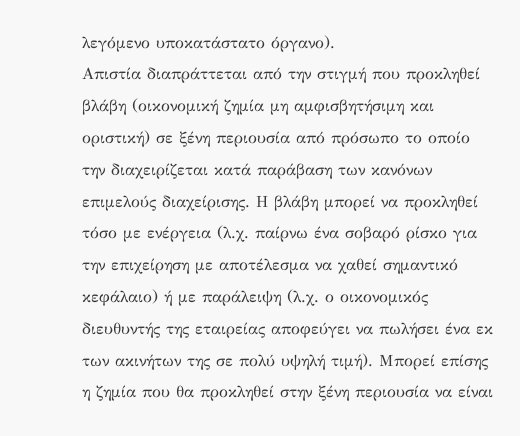λεγόμενο υποκατάστατο όργανο).
Απιστία διαπράττεται από την στιγμή που προκληθεί βλάβη (οικονομική ζημία μη αμφισβητήσιμη και οριστική) σε ξένη περιουσία από πρόσωπο το οποίο την διαχειρίζεται κατά παράβαση των κανόνων επιμελούς διαχείρισης. Η βλάβη μπορεί να προκληθεί τόσο με ενέργεια (λ.χ. παίρνω ένα σοβαρό ρίσκο για την επιχείρηση με αποτέλεσμα να χαθεί σημαντικό κεφάλαιο) ή με παράλειψη (λ.χ. ο οικονομικός διευθυντής της εταιρείας αποφεύγει να πωλήσει ένα εκ των ακινήτων της σε πολύ υψηλή τιμή). Μπορεί επίσης η ζημία που θα προκληθεί στην ξένη περιουσία να είναι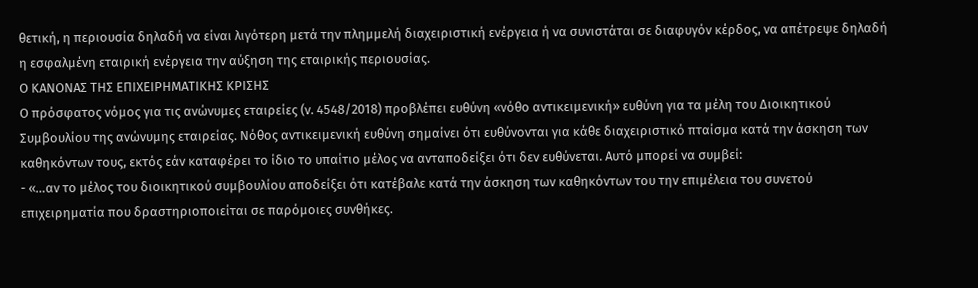θετική, η περιουσία δηλαδή να είναι λιγότερη μετά την πλημμελή διαχειριστική ενέργεια ή να συνιστάται σε διαφυγόν κέρδος, να απέτρεψε δηλαδή η εσφαλμένη εταιρική ενέργεια την αύξηση της εταιρικής περιουσίας.
Ο ΚΑΝΟΝΑΣ ΤΗΣ ΕΠΙΧΕΙΡΗΜΑΤΙΚΗΣ ΚΡΙΣΗΣ
Ο πρόσφατος νόμος για τις ανώνυμες εταιρείες (ν. 4548/2018) προβλέπει ευθύνη «νόθο αντικειμενική» ευθύνη για τα μέλη του Διοικητικού Συμβουλίου της ανώνυμης εταιρείας. Νόθος αντικειμενική ευθύνη σημαίνει ότι ευθύνονται για κάθε διαχειριστικό πταίσμα κατά την άσκηση των καθηκόντων τους, εκτός εάν καταφέρει το ίδιο το υπαίτιο μέλος να ανταποδείξει ότι δεν ευθύνεται. Αυτό μπορεί να συμβεί:
- «…αν το μέλος του διοικητικού συμβουλίου αποδείξει ότι κατέβαλε κατά την άσκηση των καθηκόντων του την επιμέλεια του συνετού επιχειρηματία που δραστηριοποιείται σε παρόμοιες συνθήκες.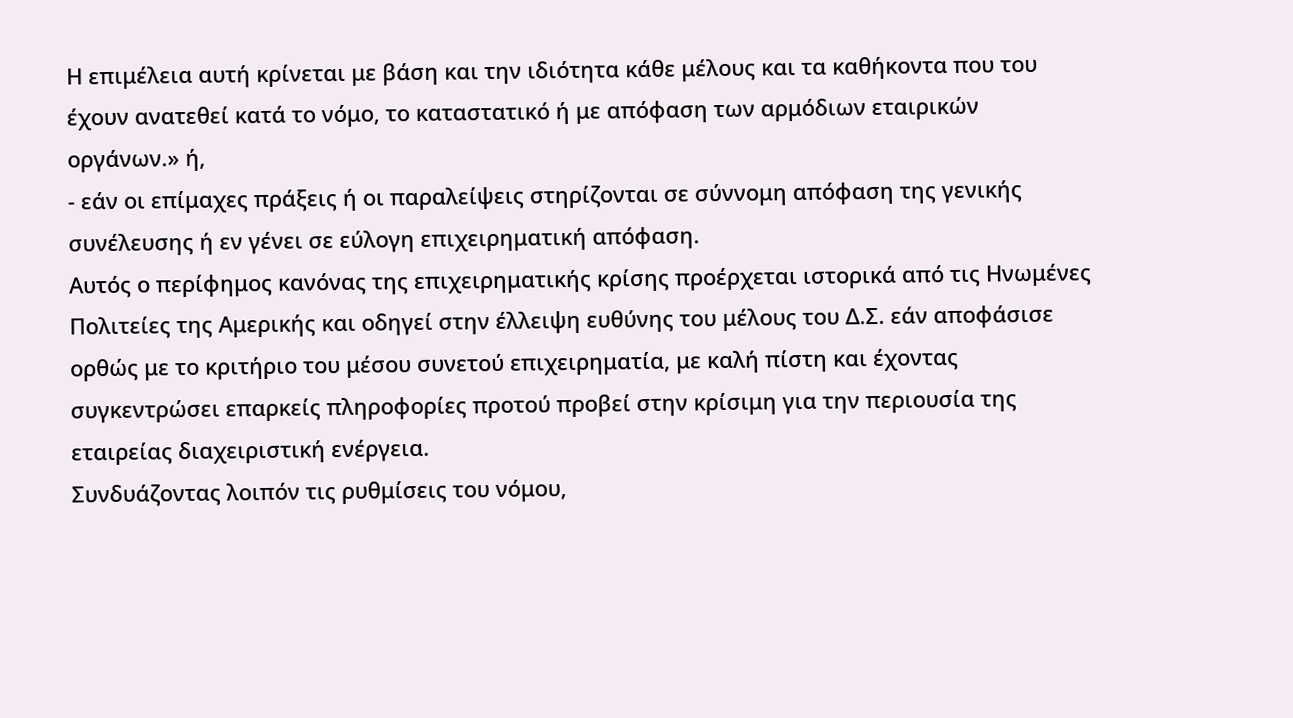Η επιμέλεια αυτή κρίνεται με βάση και την ιδιότητα κάθε μέλους και τα καθήκοντα που του έχουν ανατεθεί κατά το νόμο, το καταστατικό ή με απόφαση των αρμόδιων εταιρικών οργάνων.» ή,
- εάν οι επίμαχες πράξεις ή οι παραλείψεις στηρίζονται σε σύννομη απόφαση της γενικής συνέλευσης ή εν γένει σε εύλογη επιχειρηματική απόφαση.
Αυτός ο περίφημος κανόνας της επιχειρηματικής κρίσης προέρχεται ιστορικά από τις Ηνωμένες Πολιτείες της Αμερικής και οδηγεί στην έλλειψη ευθύνης του μέλους του Δ.Σ. εάν αποφάσισε ορθώς με το κριτήριο του μέσου συνετού επιχειρηματία, με καλή πίστη και έχοντας συγκεντρώσει επαρκείς πληροφορίες προτού προβεί στην κρίσιμη για την περιουσία της εταιρείας διαχειριστική ενέργεια.
Συνδυάζοντας λοιπόν τις ρυθμίσεις του νόμου,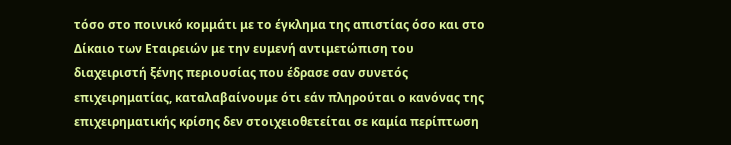τόσο στο ποινικό κομμάτι με το έγκλημα της απιστίας όσο και στο Δίκαιο των Εταιρειών με την ευμενή αντιμετώπιση του διαχειριστή ξένης περιουσίας που έδρασε σαν συνετός επιχειρηματίας, καταλαβαίνουμε ότι εάν πληρούται ο κανόνας της επιχειρηματικής κρίσης δεν στοιχειοθετείται σε καμία περίπτωση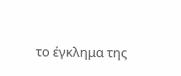το έγκλημα της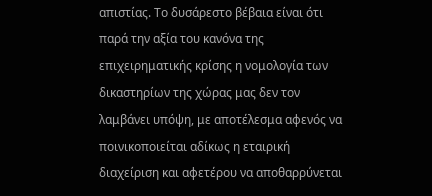απιστίας. Το δυσάρεστο βέβαια είναι ότι παρά την αξία του κανόνα της επιχειρηματικής κρίσης η νομολογία των δικαστηρίων της χώρας μας δεν τον λαμβάνει υπόψη, με αποτέλεσμα αφενός να ποινικοποιείται αδίκως η εταιρική διαχείριση και αφετέρου να αποθαρρύνεται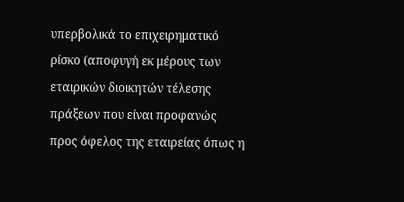υπερβολικά το επιχειρηματικό ρίσκο (αποφυγή εκ μέρους των εταιρικών διοικητών τέλεσης πράξεων που είναι προφανώς προς όφελος της εταιρείας όπως η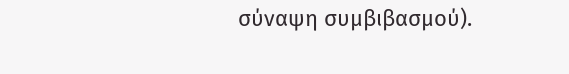σύναψη συμβιβασμού).